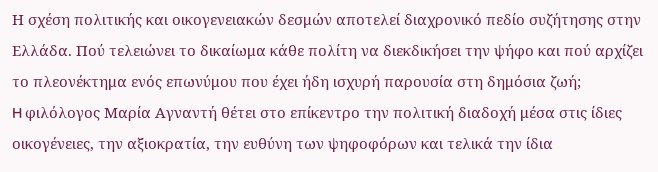Η σχέση πολιτικής και οικογενειακών δεσμών αποτελεί διαχρονικό πεδίο συζήτησης στην Ελλάδα. Πού τελειώνει το δικαίωμα κάθε πολίτη να διεκδικήσει την ψήφο και πού αρχίζει το πλεονέκτημα ενός επωνύμου που έχει ήδη ισχυρή παρουσία στη δημόσια ζωή;
H φιλόλογος Μαρία Αγναντή θέτει στο επίκεντρο την πολιτική διαδοχή μέσα στις ίδιες οικογένειες, την αξιοκρατία, την ευθύνη των ψηφοφόρων και τελικά την ίδια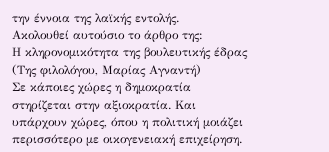την έννοια της λαϊκής εντολής.
Ακολουθεί αυτούσιο το άρθρο της:
Η κληρονομικότητα της βουλευτικής έδρας
(Της φιλολόγου, Μαρίας Αγναντή)
Σε κάποιες χώρες η δημοκρατία στηρίζεται στην αξιοκρατία. Και υπάρχουν χώρες, όπου η πολιτική μοιάζει περισσότερο με οικογενειακή επιχείρηση.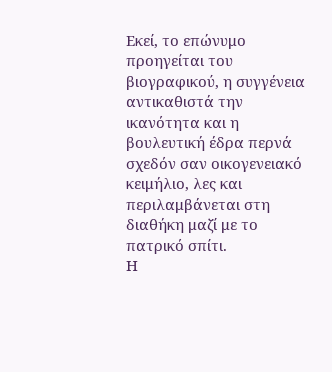Εκεί, το επώνυμο προηγείται του βιογραφικού, η συγγένεια αντικαθιστά την ικανότητα και η βουλευτική έδρα περνά σχεδόν σαν οικογενειακό κειμήλιο, λες και περιλαμβάνεται στη διαθήκη μαζί με το πατρικό σπίτι.
Η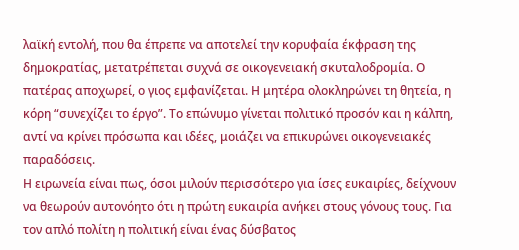λαϊκή εντολή, που θα έπρεπε να αποτελεί την κορυφαία έκφραση της δημοκρατίας, μετατρέπεται συχνά σε οικογενειακή σκυταλοδρομία. Ο πατέρας αποχωρεί, ο γιος εμφανίζεται. Η μητέρα ολοκληρώνει τη θητεία, η κόρη “συνεχίζει το έργο”. Το επώνυμο γίνεται πολιτικό προσόν και η κάλπη, αντί να κρίνει πρόσωπα και ιδέες, μοιάζει να επικυρώνει οικογενειακές παραδόσεις.
Η ειρωνεία είναι πως, όσοι μιλούν περισσότερο για ίσες ευκαιρίες, δείχνουν να θεωρούν αυτονόητο ότι η πρώτη ευκαιρία ανήκει στους γόνους τους. Για τον απλό πολίτη η πολιτική είναι ένας δύσβατος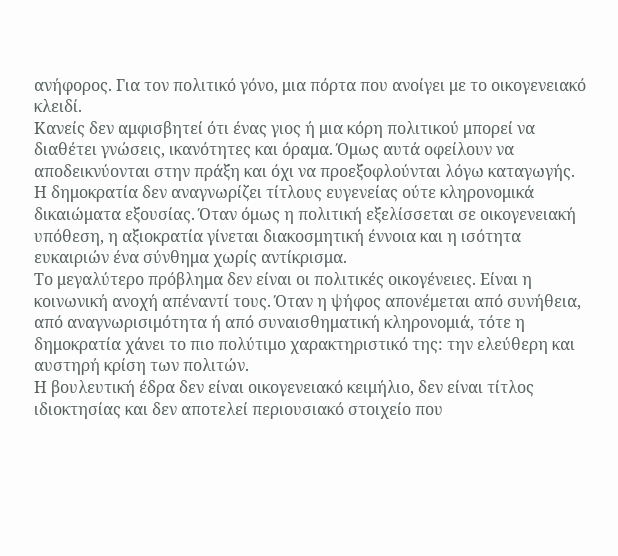ανήφορος. Για τον πολιτικό γόνο, μια πόρτα που ανοίγει με το οικογενειακό κλειδί.
Κανείς δεν αμφισβητεί ότι ένας γιος ή μια κόρη πολιτικού μπορεί να διαθέτει γνώσεις, ικανότητες και όραμα. Όμως αυτά οφείλουν να αποδεικνύονται στην πράξη και όχι να προεξοφλούνται λόγω καταγωγής. Η δημοκρατία δεν αναγνωρίζει τίτλους ευγενείας ούτε κληρονομικά δικαιώματα εξουσίας. Όταν όμως η πολιτική εξελίσσεται σε οικογενειακή υπόθεση, η αξιοκρατία γίνεται διακοσμητική έννοια και η ισότητα ευκαιριών ένα σύνθημα χωρίς αντίκρισμα.
Το μεγαλύτερο πρόβλημα δεν είναι οι πολιτικές οικογένειες. Είναι η κοινωνική ανοχή απέναντί τους. Όταν η ψήφος απονέμεται από συνήθεια, από αναγνωρισιμότητα ή από συναισθηματική κληρονομιά, τότε η δημοκρατία χάνει το πιο πολύτιμο χαρακτηριστικό της: την ελεύθερη και αυστηρή κρίση των πολιτών.
Η βουλευτική έδρα δεν είναι οικογενειακό κειμήλιο, δεν είναι τίτλος ιδιοκτησίας και δεν αποτελεί περιουσιακό στοιχείο που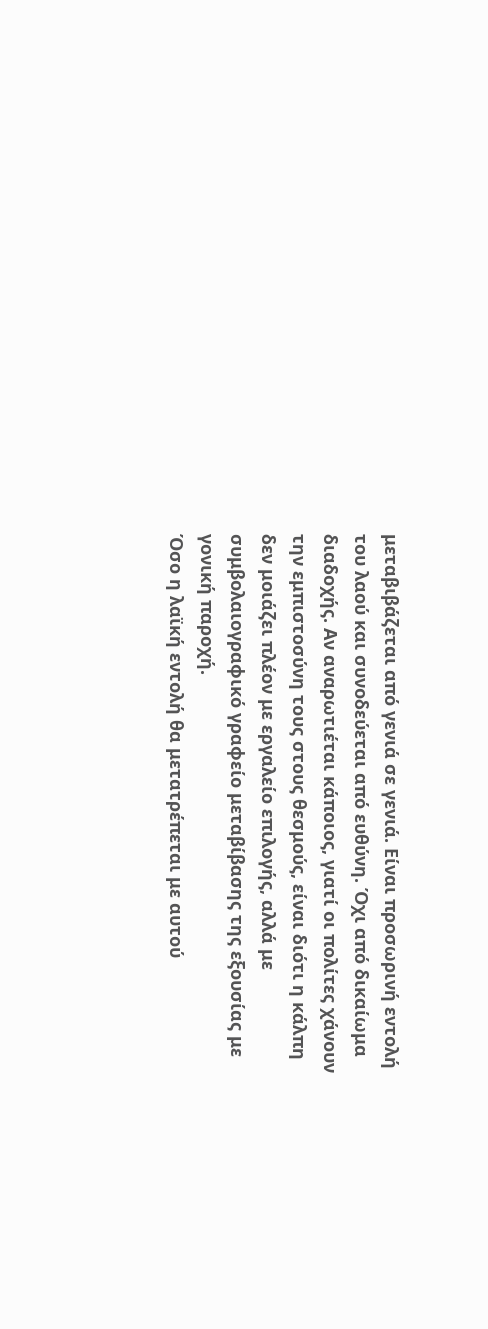μεταβιβάζεται από γενιά σε γενιά. Είναι προσωρινή εντολή του λαού και συνοδεύεται από ευθύνη. Όχι από δικαίωμα διαδοχής. Αν αναρωτιέται κάποιος, γιατί οι πολίτες χάνουν την εμπιστοσύνη τους στους θεσμούς, είναι διότι η κάλπη δεν μοιάζει πλέον με εργαλείο επιλογής, αλλά με συμβολαιογραφικό γραφείο μεταβίβασης της εξουσίας με γονική παροχή.
Όσο η λαϊκή εντολή θα μετατρέπεται με αυτού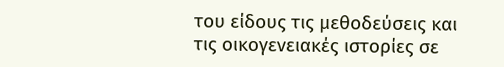του είδους τις μεθοδεύσεις και τις οικογενειακές ιστορίες σε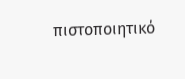πιστοποιητικό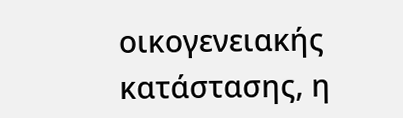οικογενειακής κατάστασης, η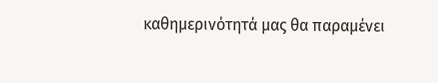καθημερινότητά μας θα παραμένει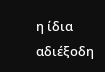η ίδια αδιέξοδη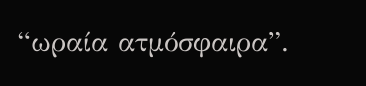“ωραία ατμόσφαιρα”.